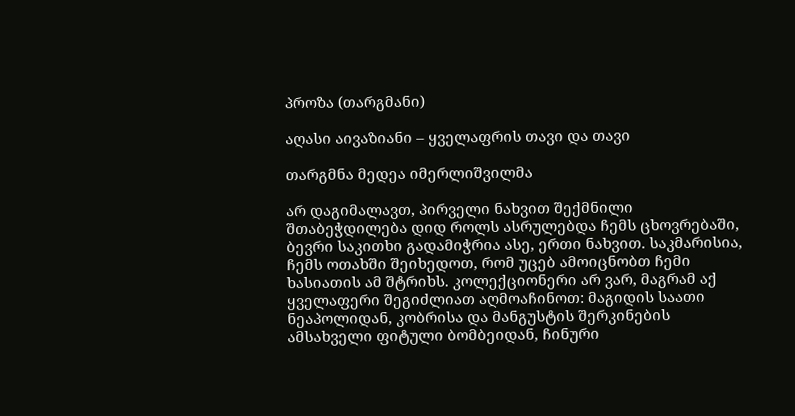პროზა (თარგმანი)

აღასი აივაზიანი – ყველაფრის თავი და თავი

თარგმნა მედეა იმერლიშვილმა

არ დაგიმალავთ, პირველი ნახვით შექმნილი შთაბეჭდილება დიდ როლს ასრულებდა ჩემს ცხოვრებაში, ბევრი საკითხი გადამიჭრია ასე, ერთი ნახვით. საკმარისია, ჩემს ოთახში შეიხედოთ, რომ უცებ ამოიცნობთ ჩემი ხასიათის ამ შტრიხს. კოლექციონერი არ ვარ, მაგრამ აქ ყველაფერი შეგიძლიათ აღმოაჩინოთ: მაგიდის საათი ნეაპოლიდან, კობრისა და მანგუსტის შერკინების ამსახველი ფიტული ბომბეიდან, ჩინური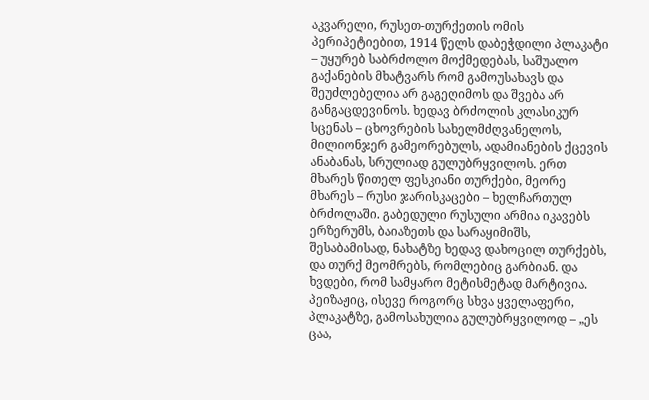აკვარელი, რუსეთ-თურქეთის ომის პერიპეტიებით, 1914 წელს დაბეჭდილი პლაკატი – უყურებ საბრძოლო მოქმედებას, საშუალო გაქანების მხატვარს რომ გამოუსახავს და შეუძლებელია არ გაგეღიმოს და შვება არ განგაცდევინოს. ხედავ ბრძოლის კლასიკურ სცენას – ცხოვრების სახელმძღვანელოს, მილიონჯერ გამეორებულს, ადამიანების ქცევის ანაბანას, სრულიად გულუბრყვილოს. ერთ მხარეს წითელ ფესკიანი თურქები, მეორე მხარეს – რუსი ჯარისკაცები – ხელჩართულ ბრძოლაში. გაბედული რუსული არმია იკავებს ერზერუმს, ბაიაზეთს და სარაყიმიშს, შესაბამისად, ნახატზე ხედავ დახოცილ თურქებს, და თურქ მეომრებს, რომლებიც გარბიან. და ხვდები, რომ სამყარო მეტისმეტად მარტივია. პეიზაჟიც, ისევე როგორც სხვა ყველაფერი, პლაკატზე, გამოსახულია გულუბრყვილოდ – „ეს ცაა,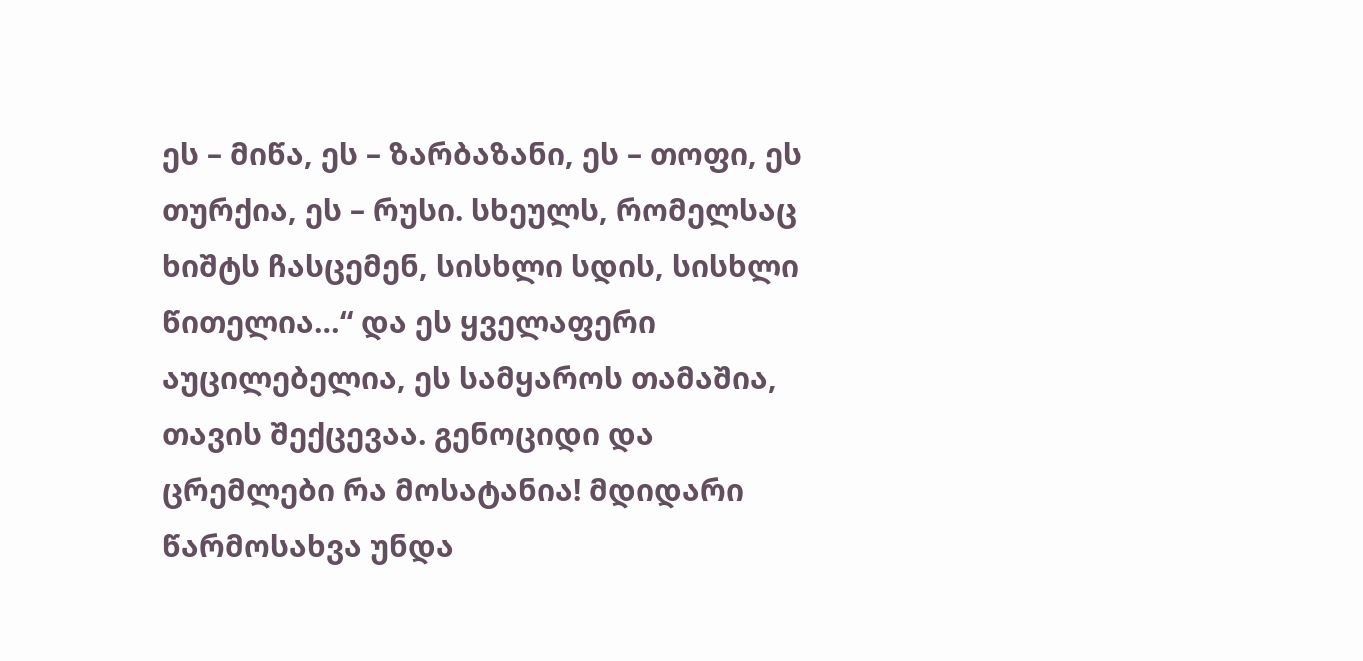ეს – მიწა, ეს – ზარბაზანი, ეს – თოფი, ეს თურქია, ეს – რუსი. სხეულს, რომელსაც ხიშტს ჩასცემენ, სისხლი სდის, სისხლი წითელია…“ და ეს ყველაფერი აუცილებელია, ეს სამყაროს თამაშია, თავის შექცევაა. გენოციდი და ცრემლები რა მოსატანია! მდიდარი წარმოსახვა უნდა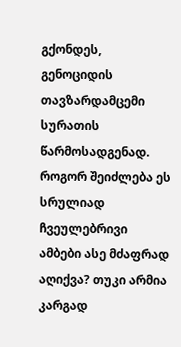გქონდეს, გენოციდის თავზარდამცემი სურათის წარმოსადგენად. როგორ შეიძლება ეს სრულიად ჩვეულებრივი ამბები ასე მძაფრად აღიქვა? თუკი არმია კარგად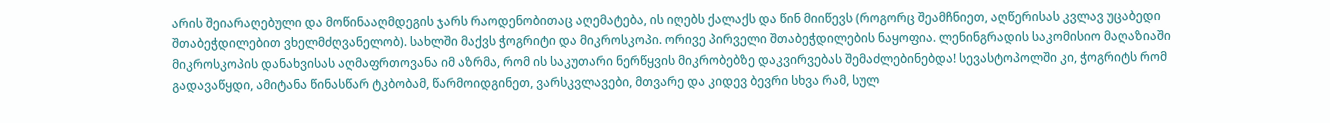არის შეიარაღებული და მოწინააღმდეგის ჯარს რაოდენობითაც აღემატება, ის იღებს ქალაქს და წინ მიიწევს (როგორც შეამჩნიეთ, აღწერისას კვლავ უცაბედი შთაბეჭდილებით ვხელმძღვანელობ). სახლში მაქვს ჭოგრიტი და მიკროსკოპი. ორივე პირველი შთაბეჭდილების ნაყოფია. ლენინგრადის საკომისიო მაღაზიაში მიკროსკოპის დანახვისას აღმაფრთოვანა იმ აზრმა, რომ ის საკუთარი ნერწყვის მიკრობებზე დაკვირვებას შემაძლებინებდა! სევასტოპოლში კი, ჭოგრიტს რომ გადავაწყდი, ამიტანა წინასწარ ტკბობამ, წარმოიდგინეთ, ვარსკვლავები, მთვარე და კიდევ ბევრი სხვა რამ, სულ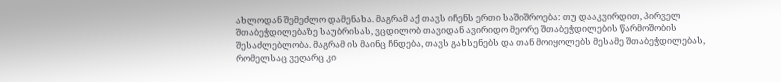ახლოდან შემეძლო დამენახა. მაგრამ აქ თავს იჩენს ერთი საშიშროება: თუ დააკვირდით, პირველ შთაბეჭდილებაზე საუბრისას, ვცდილობ თავიდან ავირიდო მეორე შთაბეჭდილების წარმოშობის შესაძლებლობა. მაგრამ ის მაინც ჩნდება, თავს გახსენებს და თან მოიყოლებს მესამე შთაბეჭდილებას, რომელსაც ვეღარც კი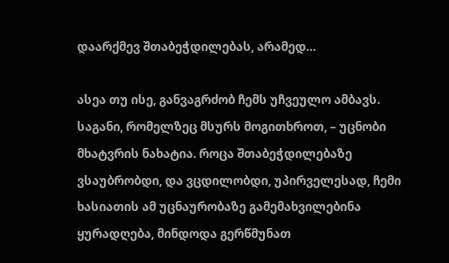დაარქმევ შთაბეჭდილებას, არამედ…

ასეა თუ ისე, განვაგრძობ ჩემს უჩვეულო ამბავს. საგანი, რომელზეც მსურს მოგითხროთ, – უცნობი მხატვრის ნახატია. როცა შთაბეჭდილებაზე ვსაუბრობდი, და ვცდილობდი, უპირველესად, ჩემი ხასიათის ამ უცნაურობაზე გამემახვილებინა ყურადღება, მინდოდა გერწმუნათ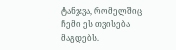ტანჯვა, რომელშიც  ჩემი ეს თვისება მაგდებს.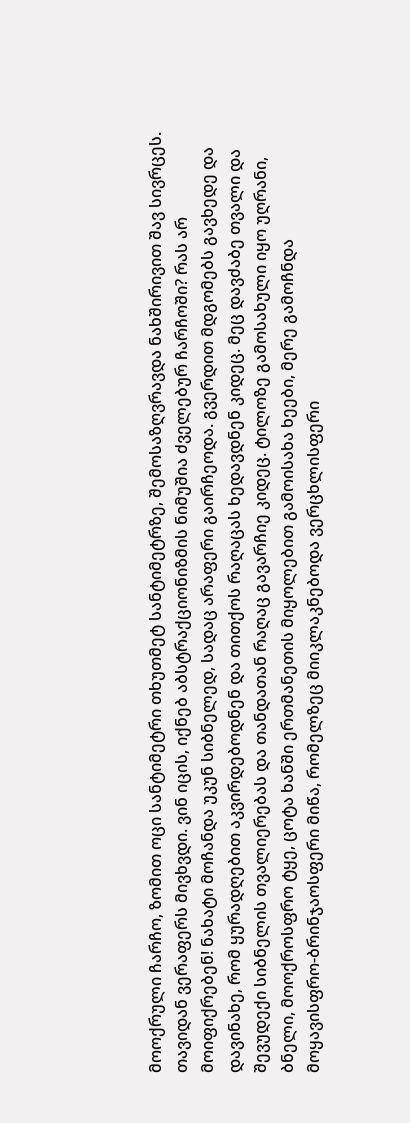მოოქრული ჩარჩო, ზომით ოცი სანტიმეტრი თხუთმეტ სანტიმეტრზე, შემოსაზღვრავდა ნახშირივით შავ სივრცეს. თავიდან ვერაფერს მივხვდი. ვინ იცის, იქნებ აბსტრაქციონიზმის ნიმუშია ძველებურ ჩარჩოში? რას არ მოიფიქრებენ! ნახატი მოჩანდა უკუნ სიბნელედ, სადაც არაფერი გაირჩეოდა. გვერდით მდგომებს გავხედე და დავინახე, რომ ყურადღებით აკვირდებოდნენ და თითქოს რაღაცას ხედავდნენ კიდეც. მეც დავძაბე თვალი და შევუდექი სიბნელის თვალიერებას და თანდათან რაღაც გავარჩიე კიდეც. ტილოზე გამოსახული იყო უღრანი, ბნელი, მოოქროსფრო ტყე, ცოტა ხანში ერთმანეთის მიყოლებით გამოისახა ხეები, მერე გამოჩნდა მოყავისფრო-ბრინჯაოსფერი მიწა, რომელზეც მიიკლაკნებოდა ვერცხლისფერი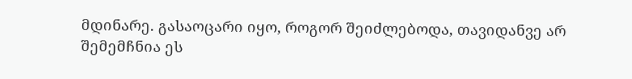მდინარე. გასაოცარი იყო, როგორ შეიძლებოდა, თავიდანვე არ შემემჩნია ეს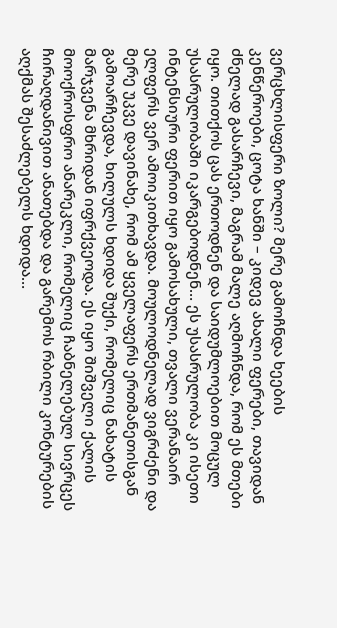ვერცხლისფერი ზოლი? მერე გამოჩნდა ხეების კენწეროები, ცოტა ხანში – კიდევ ახალი ფერები, თავიდან ძნელად გასარჩევი, მაგრამ მალე აღმოჩნდა, რომ ეს მთები იყო. თითქოს ცას ერთოდნენ და საიდუმლოებით მოცულ უსასრულობაში იკარგებოდნენ… ეს უსასრულობა კი ისეთი ინტენსიური ფერით იყო გამოსახული, თვალი ვერანაირ ელფერს ვერ ამოიკითხავდა. მოულოდნელად ვიგრძენი და მერე უკვე დავინახე, რომ ამ ყველაფერს ერთმანეთისგან გამოარჩევდა, ხილულს ხდიდა შუქი, რომელიც ნახატის მარჯვენა მხრიდან იფრქვეოდა. ეს იყო შიშველი ქალის მოოქროსფრო ანარეკლი, რომელიც ჩაბნელებულ სივრცეს ჩირაღდანივით ანათებდა და გარემოს რბილი კონტურების აღქმას შესაძლებელს ხდიდა…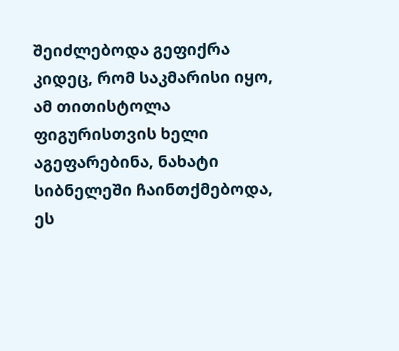შეიძლებოდა გეფიქრა კიდეც, რომ საკმარისი იყო, ამ თითისტოლა ფიგურისთვის ხელი აგეფარებინა, ნახატი სიბნელეში ჩაინთქმებოდა, ეს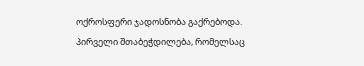ოქროსფერი ჯადოსნობა გაქრებოდა. პირველი შთაბეჭდილება, რომელსაც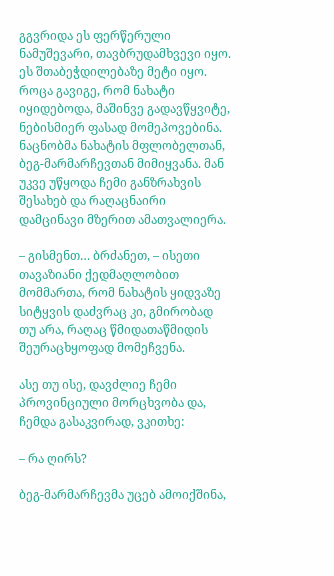გგვრიდა ეს ფერწერული ნამუშევარი, თავბრუდამხვევი იყო. ეს შთაბეჭდილებაზე მეტი იყო. როცა გავიგე, რომ ნახატი იყიდებოდა, მაშინვე გადავწყვიტე, ნებისმიერ ფასად მომეპოვებინა. ნაცნობმა ნახატის მფლობელთან, ბეგ-მარმარჩევთან მიმიყვანა. მან უკვე უწყოდა ჩემი განზრახვის შესახებ და რაღაცნაირი დამცინავი მზერით ამათვალიერა.

– გისმენთ… ბრძანეთ, – ისეთი თავაზიანი ქედმაღლობით მომმართა, რომ ნახატის ყიდვაზე სიტყვის დაძვრაც კი, გმირობად თუ არა, რაღაც წმიდათაწმიდის შეურაცხყოფად მომეჩვენა.

ასე თუ ისე, დავძლიე ჩემი პროვინციული მორცხვობა და, ჩემდა გასაკვირად, ვკითხე:

– რა ღირს?

ბეგ-მარმარჩევმა უცებ ამოიქშინა,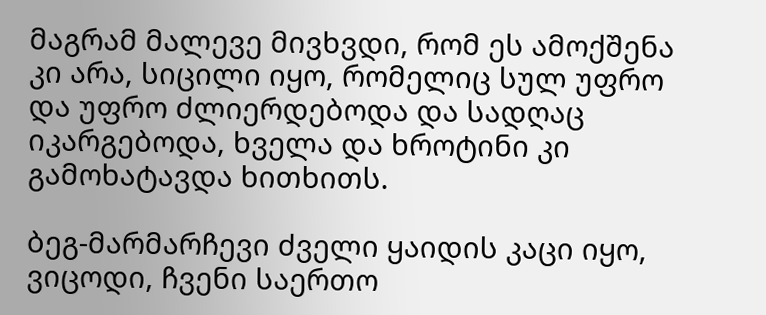მაგრამ მალევე მივხვდი, რომ ეს ამოქშენა კი არა, სიცილი იყო, რომელიც სულ უფრო და უფრო ძლიერდებოდა და სადღაც იკარგებოდა, ხველა და ხროტინი კი გამოხატავდა ხითხითს.

ბეგ-მარმარჩევი ძველი ყაიდის კაცი იყო, ვიცოდი, ჩვენი საერთო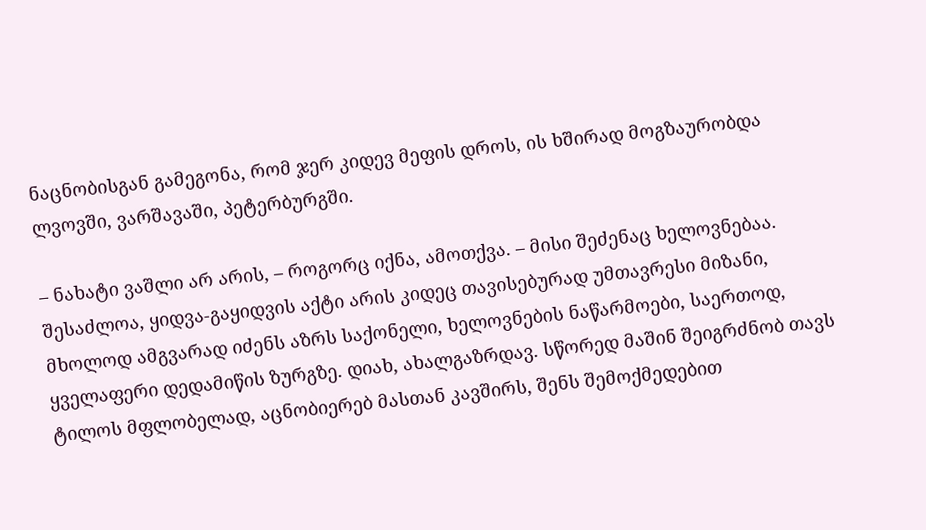ნაცნობისგან გამეგონა, რომ ჯერ კიდევ მეფის დროს, ის ხშირად მოგზაურობდა ლვოვში, ვარშავაში, პეტერბურგში.

– ნახატი ვაშლი არ არის, – როგორც იქნა, ამოთქვა. – მისი შეძენაც ხელოვნებაა. შესაძლოა, ყიდვა-გაყიდვის აქტი არის კიდეც თავისებურად უმთავრესი მიზანი, მხოლოდ ამგვარად იძენს აზრს საქონელი, ხელოვნების ნაწარმოები, საერთოდ, ყველაფერი დედამიწის ზურგზე. დიახ, ახალგაზრდავ. სწორედ მაშინ შეიგრძნობ თავს ტილოს მფლობელად, აცნობიერებ მასთან კავშირს, შენს შემოქმედებით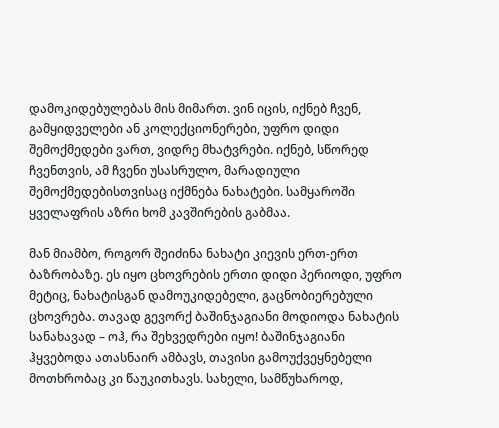დამოკიდებულებას მის მიმართ. ვინ იცის, იქნებ ჩვენ, გამყიდველები ან კოლექციონერები, უფრო დიდი შემოქმედები ვართ, ვიდრე მხატვრები. იქნებ, სწორედ ჩვენთვის, ამ ჩვენი უსასრულო, მარადიული შემოქმედებისთვისაც იქმნება ნახატები. სამყაროში ყველაფრის აზრი ხომ კავშირების გაბმაა.

მან მიამბო, როგორ შეიძინა ნახატი კიევის ერთ-ერთ ბაზრობაზე. ეს იყო ცხოვრების ერთი დიდი პერიოდი, უფრო მეტიც, ნახატისგან დამოუკიდებელი, გაცნობიერებული ცხოვრება. თავად გევორქ ბაშინჯაგიანი მოდიოდა ნახატის სანახავად – ოჰ, რა შეხვედრები იყო! ბაშინჯაგიანი ჰყვებოდა ათასნაირ ამბავს, თავისი გამოუქვეყნებელი მოთხრობაც კი წაუკითხავს. სახელი, სამწუხაროდ,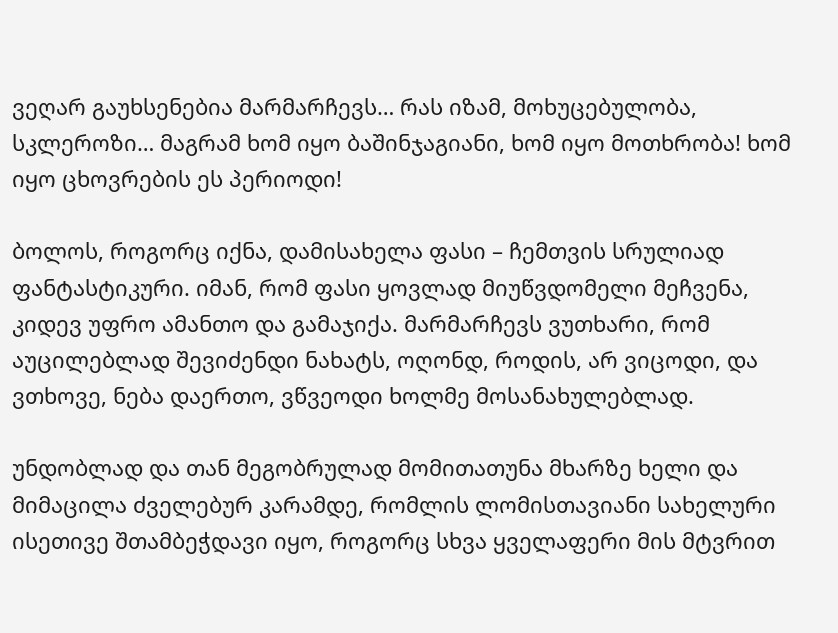ვეღარ გაუხსენებია მარმარჩევს… რას იზამ, მოხუცებულობა, სკლეროზი… მაგრამ ხომ იყო ბაშინჯაგიანი, ხომ იყო მოთხრობა! ხომ იყო ცხოვრების ეს პერიოდი!

ბოლოს, როგორც იქნა, დამისახელა ფასი – ჩემთვის სრულიად ფანტასტიკური. იმან, რომ ფასი ყოვლად მიუწვდომელი მეჩვენა, კიდევ უფრო ამანთო და გამაჯიქა. მარმარჩევს ვუთხარი, რომ აუცილებლად შევიძენდი ნახატს, ოღონდ, როდის, არ ვიცოდი, და ვთხოვე, ნება დაერთო, ვწვეოდი ხოლმე მოსანახულებლად.

უნდობლად და თან მეგობრულად მომითათუნა მხარზე ხელი და მიმაცილა ძველებურ კარამდე, რომლის ლომისთავიანი სახელური ისეთივე შთამბეჭდავი იყო, როგორც სხვა ყველაფერი მის მტვრით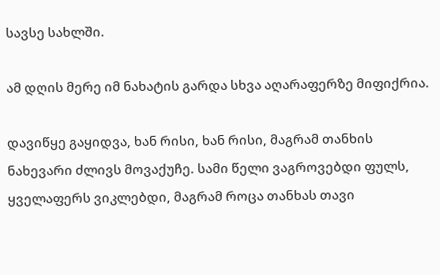სავსე სახლში.

ამ დღის მერე იმ ნახატის გარდა სხვა აღარაფერზე მიფიქრია.

დავიწყე გაყიდვა, ხან რისი, ხან რისი, მაგრამ თანხის ნახევარი ძლივს მოვაქუჩე. სამი წელი ვაგროვებდი ფულს, ყველაფერს ვიკლებდი, მაგრამ როცა თანხას თავი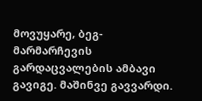მოვუყარე, ბეგ-მარმარჩევის გარდაცვალების ამბავი გავიგე. მაშინვე გავვარდი.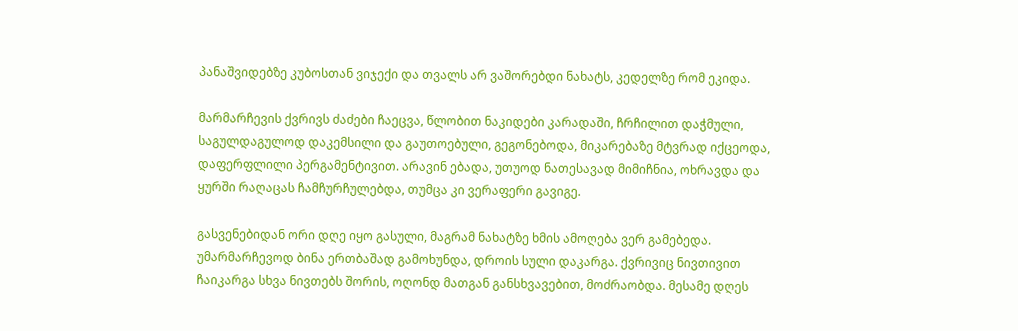პანაშვიდებზე კუბოსთან ვიჯექი და თვალს არ ვაშორებდი ნახატს, კედელზე რომ ეკიდა.

მარმარჩევის ქვრივს ძაძები ჩაეცვა, წლობით ნაკიდები კარადაში, ჩრჩილით დაჭმული, საგულდაგულოდ დაკემსილი და გაუთოებული, გეგონებოდა, მიკარებაზე მტვრად იქცეოდა, დაფერფლილი პერგამენტივით. არავინ ებადა, უთუოდ ნათესავად მიმიჩნია, ოხრავდა და ყურში რაღაცას ჩამჩურჩულებდა, თუმცა კი ვერაფერი გავიგე.

გასვენებიდან ორი დღე იყო გასული, მაგრამ ნახატზე ხმის ამოღება ვერ გამებედა. უმარმარჩევოდ ბინა ერთბაშად გამოხუნდა, დროის სული დაკარგა. ქვრივიც ნივთივით ჩაიკარგა სხვა ნივთებს შორის, ოღონდ მათგან განსხვავებით, მოძრაობდა. მესამე დღეს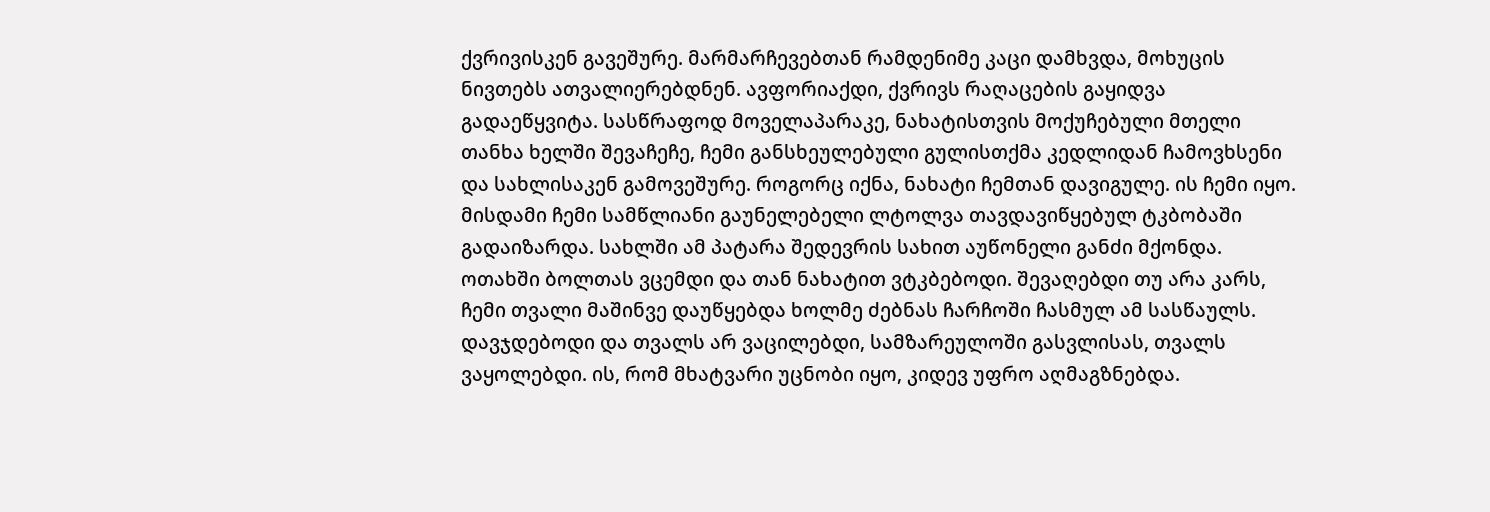ქვრივისკენ გავეშურე. მარმარჩევებთან რამდენიმე კაცი დამხვდა, მოხუცის ნივთებს ათვალიერებდნენ. ავფორიაქდი, ქვრივს რაღაცების გაყიდვა გადაეწყვიტა. სასწრაფოდ მოველაპარაკე, ნახატისთვის მოქუჩებული მთელი თანხა ხელში შევაჩეჩე, ჩემი განსხეულებული გულისთქმა კედლიდან ჩამოვხსენი და სახლისაკენ გამოვეშურე. როგორც იქნა, ნახატი ჩემთან დავიგულე. ის ჩემი იყო. მისდამი ჩემი სამწლიანი გაუნელებელი ლტოლვა თავდავიწყებულ ტკბობაში გადაიზარდა. სახლში ამ პატარა შედევრის სახით აუწონელი განძი მქონდა. ოთახში ბოლთას ვცემდი და თან ნახატით ვტკბებოდი. შევაღებდი თუ არა კარს, ჩემი თვალი მაშინვე დაუწყებდა ხოლმე ძებნას ჩარჩოში ჩასმულ ამ სასწაულს. დავჯდებოდი და თვალს არ ვაცილებდი, სამზარეულოში გასვლისას, თვალს ვაყოლებდი. ის, რომ მხატვარი უცნობი იყო, კიდევ უფრო აღმაგზნებდა.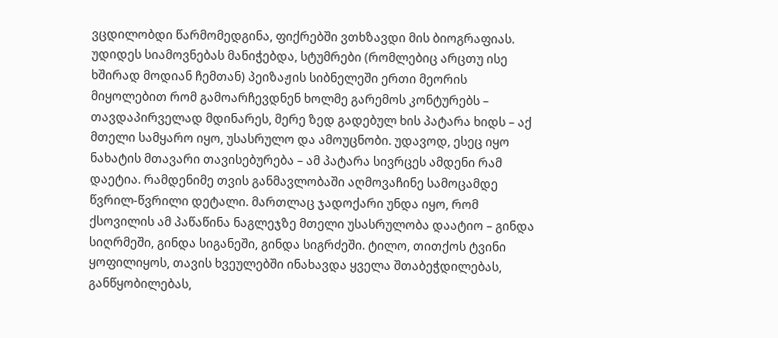ვცდილობდი წარმომედგინა, ფიქრებში ვთხზავდი მის ბიოგრაფიას. უდიდეს სიამოვნებას მანიჭებდა, სტუმრები (რომლებიც არცთუ ისე ხშირად მოდიან ჩემთან) პეიზაჟის სიბნელეში ერთი მეორის მიყოლებით რომ გამოარჩევდნენ ხოლმე გარემოს კონტურებს – თავდაპირველად მდინარეს, მერე ზედ გადებულ ხის პატარა ხიდს – აქ მთელი სამყარო იყო, უსასრულო და ამოუცნობი. უდავოდ, ესეც იყო ნახატის მთავარი თავისებურება – ამ პატარა სივრცეს ამდენი რამ დაეტია. რამდენიმე თვის განმავლობაში აღმოვაჩინე სამოცამდე წვრილ-წვრილი დეტალი. მართლაც ჯადოქარი უნდა იყო, რომ ქსოვილის ამ პაწაწინა ნაგლეჯზე მთელი უსასრულობა დაატიო – გინდა სიღრმეში, გინდა სიგანეში, გინდა სიგრძეში. ტილო, თითქოს ტვინი ყოფილიყოს, თავის ხვეულებში ინახავდა ყველა შთაბეჭდილებას, განწყობილებას,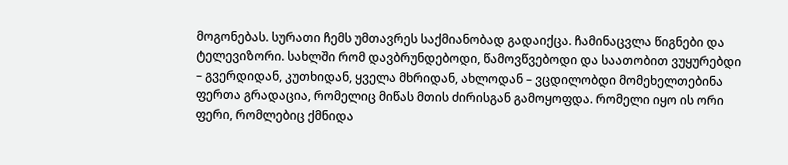მოგონებას. სურათი ჩემს უმთავრეს საქმიანობად გადაიქცა. ჩამინაცვლა წიგნები და ტელევიზორი. სახლში რომ დავბრუნდებოდი, წამოვწვებოდი და საათობით ვუყურებდი – გვერდიდან, კუთხიდან, ყველა მხრიდან, ახლოდან – ვცდილობდი მომეხელთებინა ფერთა გრადაცია, რომელიც მიწას მთის ძირისგან გამოყოფდა. რომელი იყო ის ორი ფერი, რომლებიც ქმნიდა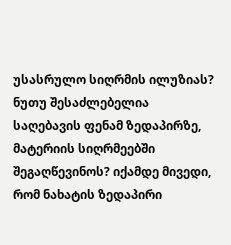უსასრულო სიღრმის ილუზიას? ნუთუ შესაძლებელია საღებავის ფენამ ზედაპირზე, მატერიის სიღრმეებში შეგაღწევინოს? იქამდე მივედი, რომ ნახატის ზედაპირი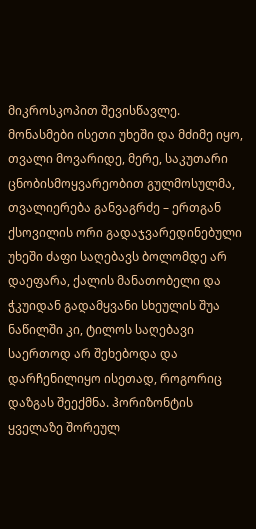მიკროსკოპით შევისწავლე. მონასმები ისეთი უხეში და მძიმე იყო, თვალი მოვარიდე, მერე, საკუთარი ცნობისმოყვარეობით გულმოსულმა, თვალიერება განვაგრძე – ერთგან ქსოვილის ორი გადაჯვარედინებული უხეში ძაფი საღებავს ბოლომდე არ დაეფარა, ქალის მანათობელი და ჭკუიდან გადამყვანი სხეულის შუა ნაწილში კი, ტილოს საღებავი საერთოდ არ შეხებოდა და დარჩენილიყო ისეთად, როგორიც დაზგას შეექმნა. ჰორიზონტის ყველაზე შორეულ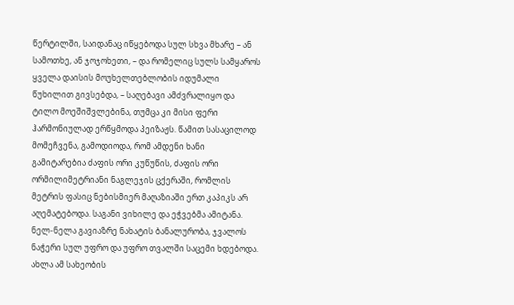წერტილში, საიდანაც იწყებოდა სულ სხვა მხარე – ან სამოთხე, ან ჯოჯოხეთი, – და რომელიც სულს სამყაროს ყველა დაისის მოუხელთებლობის იდუმალი წუხილით გივსებდა, – საღებავი ამძვრალიყო და ტილო მოეშიშვლებინა, თუმცა კი მისი ფერი ჰარმონიულად ერწყმოდა პეიზაჟს. წამით სასაცილოდ მომეჩვენა, გამოდიოდა, რომ ამდენი ხანი გამიტარებია ძაფის ორი კუწუწის, ძაფის ორი ორმილიმეტრიანი ნაგლეჯის ცქერაში, რომლის მეტრის ფასიც ნებისმიერ მაღაზიაში ერთ კაპიკს არ აღემატებოდა. საგანი ვიხილე და ეჭვებმა ამიტანა. ნელ-ნელა გავიაზრე ნახატის ბანალურობა, ჯვალოს ნაჭერი სულ უფრო და უფრო თვალში საცემი ხდებოდა. ახლა ამ სახეობის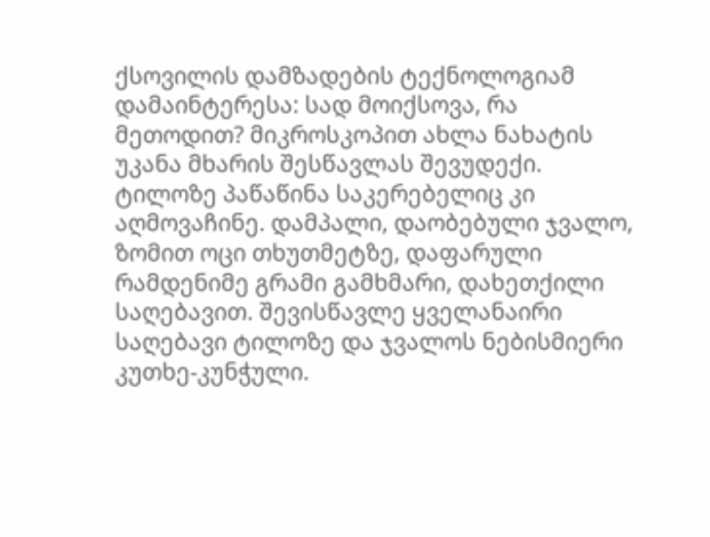ქსოვილის დამზადების ტექნოლოგიამ დამაინტერესა: სად მოიქსოვა, რა მეთოდით? მიკროსკოპით ახლა ნახატის უკანა მხარის შესწავლას შევუდექი. ტილოზე პაწაწინა საკერებელიც კი აღმოვაჩინე. დამპალი, დაობებული ჯვალო, ზომით ოცი თხუთმეტზე, დაფარული რამდენიმე გრამი გამხმარი, დახეთქილი საღებავით. შევისწავლე ყველანაირი საღებავი ტილოზე და ჯვალოს ნებისმიერი კუთხე-კუნჭული.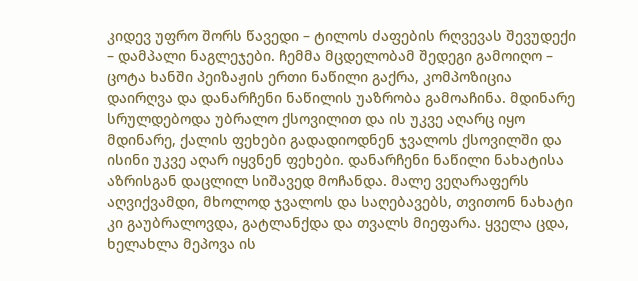კიდევ უფრო შორს წავედი – ტილოს ძაფების რღვევას შევუდექი – დამპალი ნაგლეჯები. ჩემმა მცდელობამ შედეგი გამოიღო – ცოტა ხანში პეიზაჟის ერთი ნაწილი გაქრა, კომპოზიცია დაირღვა და დანარჩენი ნაწილის უაზრობა გამოაჩინა. მდინარე სრულდებოდა უბრალო ქსოვილით და ის უკვე აღარც იყო მდინარე, ქალის ფეხები გადადიოდნენ ჯვალოს ქსოვილში და ისინი უკვე აღარ იყვნენ ფეხები. დანარჩენი ნაწილი ნახატისა აზრისგან დაცლილ სიშავედ მოჩანდა. მალე ვეღარაფერს აღვიქვამდი, მხოლოდ ჯვალოს და საღებავებს, თვითონ ნახატი კი გაუბრალოვდა, გატლანქდა და თვალს მიეფარა. ყველა ცდა, ხელახლა მეპოვა ის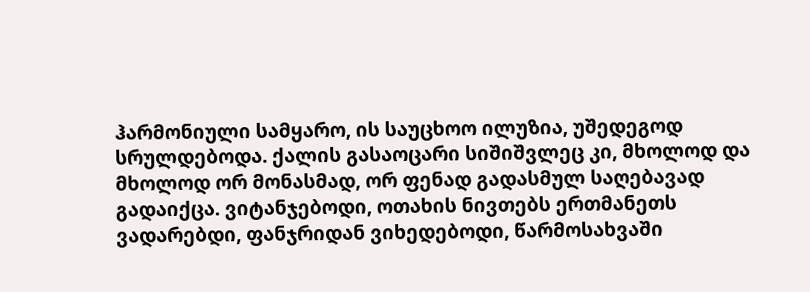ჰარმონიული სამყარო, ის საუცხოო ილუზია, უშედეგოდ სრულდებოდა. ქალის გასაოცარი სიშიშვლეც კი, მხოლოდ და მხოლოდ ორ მონასმად, ორ ფენად გადასმულ საღებავად გადაიქცა. ვიტანჯებოდი, ოთახის ნივთებს ერთმანეთს ვადარებდი, ფანჯრიდან ვიხედებოდი, წარმოსახვაში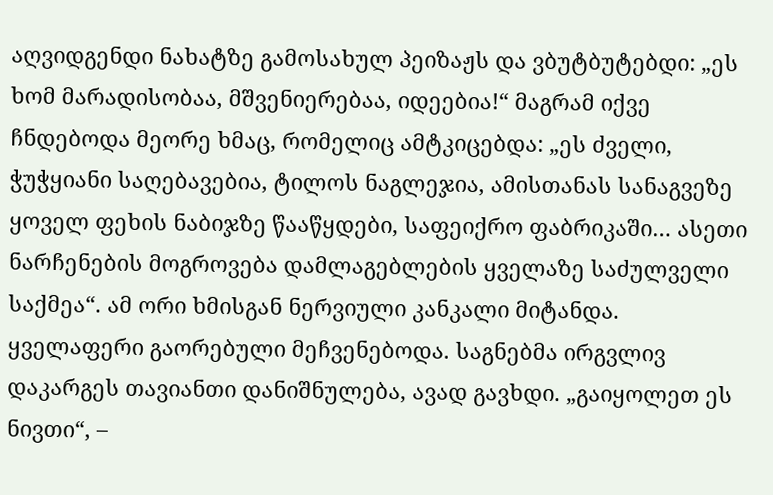აღვიდგენდი ნახატზე გამოსახულ პეიზაჟს და ვბუტბუტებდი: „ეს ხომ მარადისობაა, მშვენიერებაა, იდეებია!“ მაგრამ იქვე ჩნდებოდა მეორე ხმაც, რომელიც ამტკიცებდა: „ეს ძველი, ჭუჭყიანი საღებავებია, ტილოს ნაგლეჯია, ამისთანას სანაგვეზე ყოველ ფეხის ნაბიჯზე წააწყდები, საფეიქრო ფაბრიკაში… ასეთი ნარჩენების მოგროვება დამლაგებლების ყველაზე საძულველი საქმეა“. ამ ორი ხმისგან ნერვიული კანკალი მიტანდა. ყველაფერი გაორებული მეჩვენებოდა. საგნებმა ირგვლივ დაკარგეს თავიანთი დანიშნულება, ავად გავხდი. „გაიყოლეთ ეს ნივთი“, –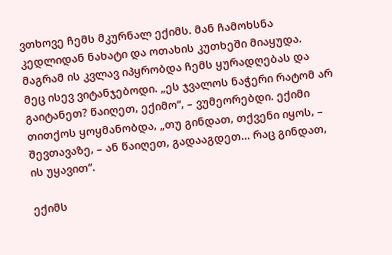ვთხოვე ჩემს მკურნალ ექიმს. მან ჩამოხსნა კედლიდან ნახატი და ოთახის კუთხეში მიაყუდა. მაგრამ ის კვლავ იპყრობდა ჩემს ყურადღებას და მეც ისევ ვიტანჯებოდი. „ეს ჯვალოს ნაჭერი რატომ არ გაიტანეთ? წაიღეთ, ექიმო“, – ვუმეორებდი. ექიმი თითქოს ყოყმანობდა, „თუ გინდათ, თქვენი იყოს, – შევთავაზე, – ან წაიღეთ, გადააგდეთ… რაც გინდათ, ის უყავით“.

ექიმს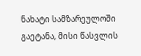ნახატი სამზარეულოში გაეტანა, მისი წასვლის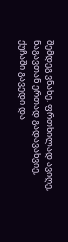შემდეგ ვნახე. ფრთხილად ავიღე, ნაგავთან ერთად გადავახვიე, ქუჩაში გავედი და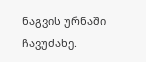ნაგვის ურნაში ჩავუძახე.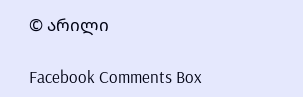© არილი

Facebook Comments Box